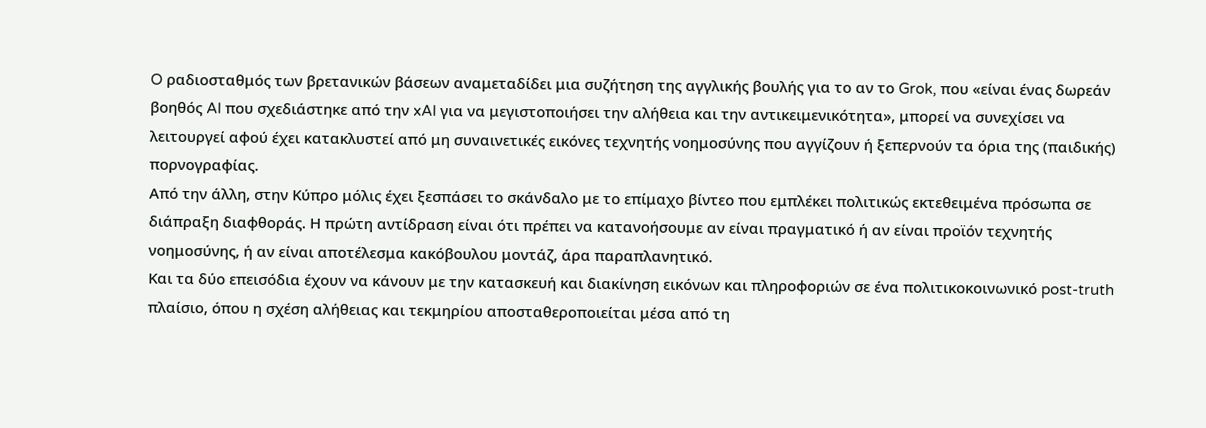O ραδιοσταθμός των βρετανικών βάσεων αναμεταδίδει μια συζήτηση της αγγλικής βουλής για το αν το Grok, που «είναι ένας δωρεάν βοηθός AI που σχεδιάστηκε από την xAI για να μεγιστοποιήσει την αλήθεια και την αντικειμενικότητα», μπορεί να συνεχίσει να λειτουργεί αφού έχει κατακλυστεί από μη συναινετικές εικόνες τεχνητής νοημοσύνης που αγγίζουν ή ξεπερνούν τα όρια της (παιδικής) πορνογραφίας.
Από την άλλη, στην Κύπρο μόλις έχει ξεσπάσει το σκάνδαλο με το επίμαχο βίντεο που εμπλέκει πολιτικώς εκτεθειμένα πρόσωπα σε διάπραξη διαφθοράς. Η πρώτη αντίδραση είναι ότι πρέπει να κατανοήσουμε αν είναι πραγματικό ή αν είναι προϊόν τεχνητής νοημοσύνης, ή αν είναι αποτέλεσμα κακόβουλου μοντάζ, άρα παραπλανητικό.
Και τα δύο επεισόδια έχουν να κάνουν με την κατασκευή και διακίνηση εικόνων και πληροφοριών σε ένα πολιτικοκοινωνικό post-truth πλαίσιο, όπου η σχέση αλήθειας και τεκμηρίου αποσταθεροποιείται μέσα από τη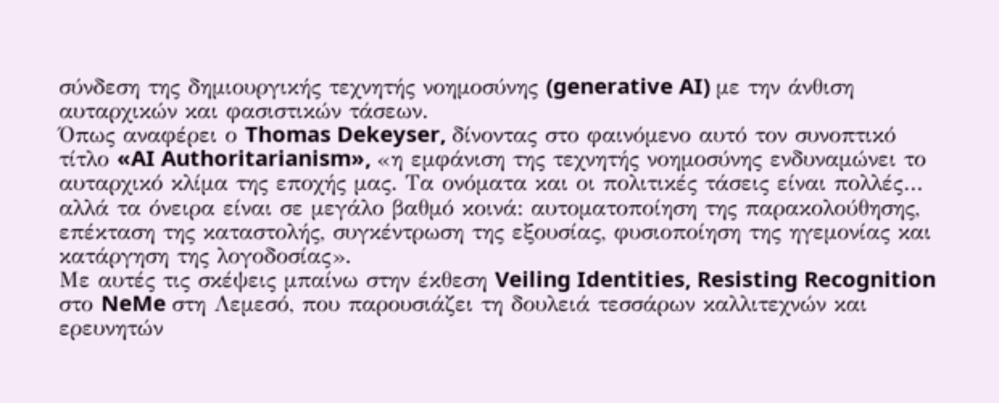σύνδεση της δημιουργικής τεχνητής νοημοσύνης (generative AI) με την άνθιση αυταρχικών και φασιστικών τάσεων.
Όπως αναφέρει ο Thomas Dekeyser, δίνοντας στο φαινόμενο αυτό τον συνοπτικό τίτλο «AI Authoritarianism», «η εμφάνιση της τεχνητής νοημοσύνης ενδυναμώνει το αυταρχικό κλίμα της εποχής μας. Τα ονόματα και οι πολιτικές τάσεις είναι πολλές… αλλά τα όνειρα είναι σε μεγάλο βαθμό κοινά: αυτοματοποίηση της παρακολούθησης, επέκταση της καταστολής, συγκέντρωση της εξουσίας, φυσιοποίηση της ηγεμονίας και κατάργηση της λογοδοσίας».
Με αυτές τις σκέψεις μπαίνω στην έκθεση Veiling Identities, Resisting Recognition στο NeMe στη Λεμεσό, που παρουσιάζει τη δουλειά τεσσάρων καλλιτεχνών και ερευνητών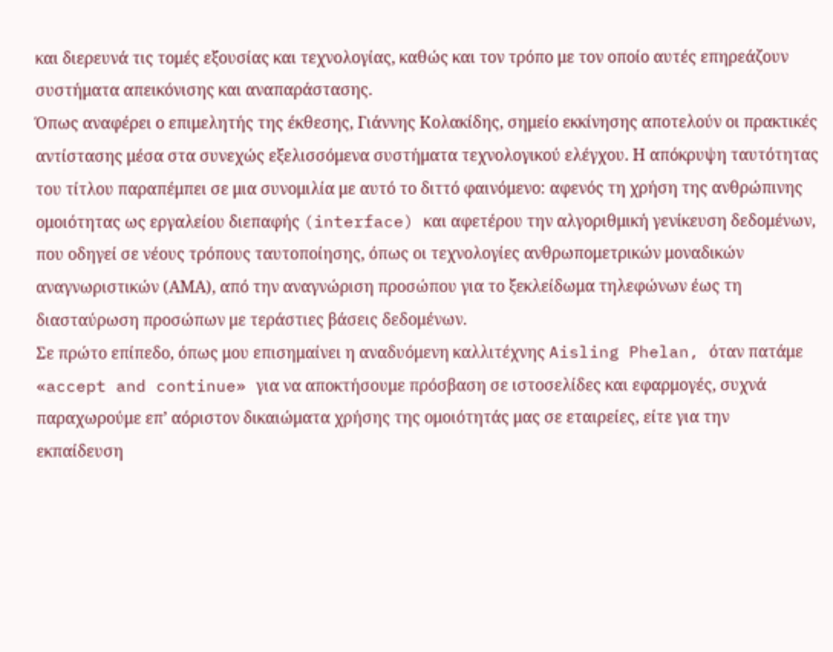και διερευνά τις τομές εξουσίας και τεχνολογίας, καθώς και τον τρόπο με τον οποίο αυτές επηρεάζουν συστήματα απεικόνισης και αναπαράστασης.
Όπως αναφέρει ο επιμελητής της έκθεσης, Γιάννης Κολακίδης, σημείο εκκίνησης αποτελούν οι πρακτικές αντίστασης μέσα στα συνεχώς εξελισσόμενα συστήματα τεχνολογικού ελέγχου. Η απόκρυψη ταυτότητας του τίτλου παραπέμπει σε μια συνομιλία με αυτό το διττό φαινόμενο: αφενός τη χρήση της ανθρώπινης ομοιότητας ως εργαλείου διεπαφής (interface) και αφετέρου την αλγοριθμική γενίκευση δεδομένων, που οδηγεί σε νέους τρόπους ταυτοποίησης, όπως οι τεχνολογίες ανθρωπομετρικών μοναδικών αναγνωριστικών (ΑΜΑ), από την αναγνώριση προσώπου για το ξεκλείδωμα τηλεφώνων έως τη διασταύρωση προσώπων με τεράστιες βάσεις δεδομένων.
Σε πρώτο επίπεδο, όπως μου επισημαίνει η αναδυόμενη καλλιτέχνης Aisling Phelan, όταν πατάμε «accept and continue» για να αποκτήσουμε πρόσβαση σε ιστοσελίδες και εφαρμογές, συχνά παραχωρούμε επ’ αόριστον δικαιώματα χρήσης της ομοιότητάς μας σε εταιρείες, είτε για την εκπαίδευση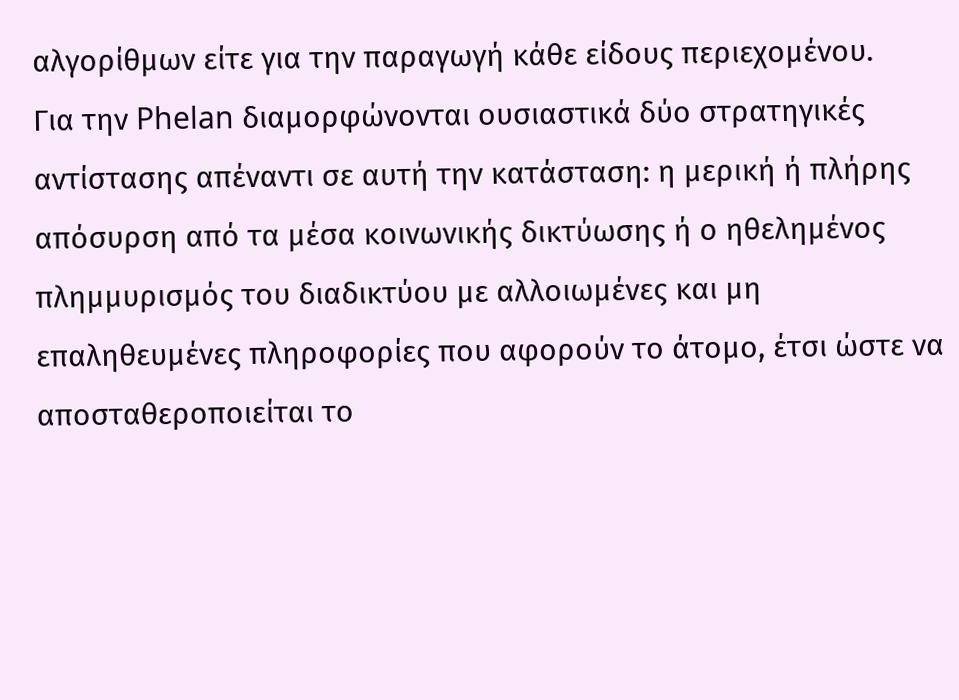αλγορίθμων είτε για την παραγωγή κάθε είδους περιεχομένου.
Για την Phelan διαμορφώνονται ουσιαστικά δύο στρατηγικές αντίστασης απέναντι σε αυτή την κατάσταση: η μερική ή πλήρης απόσυρση από τα μέσα κοινωνικής δικτύωσης ή ο ηθελημένος πλημμυρισμός του διαδικτύου με αλλοιωμένες και μη επαληθευμένες πληροφορίες που αφορούν το άτομο, έτσι ώστε να αποσταθεροποιείται το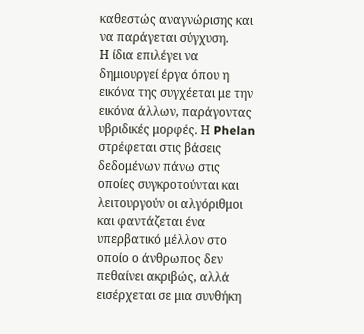καθεστώς αναγνώρισης και να παράγεται σύγχυση.
Η ίδια επιλέγει να δημιουργεί έργα όπου η εικόνα της συγχέεται με την εικόνα άλλων, παράγοντας υβριδικές μορφές. Η Phelan στρέφεται στις βάσεις δεδομένων πάνω στις οποίες συγκροτούνται και λειτουργούν οι αλγόριθμοι και φαντάζεται ένα υπερβατικό μέλλον στο οποίο ο άνθρωπος δεν πεθαίνει ακριβώς, αλλά εισέρχεται σε μια συνθήκη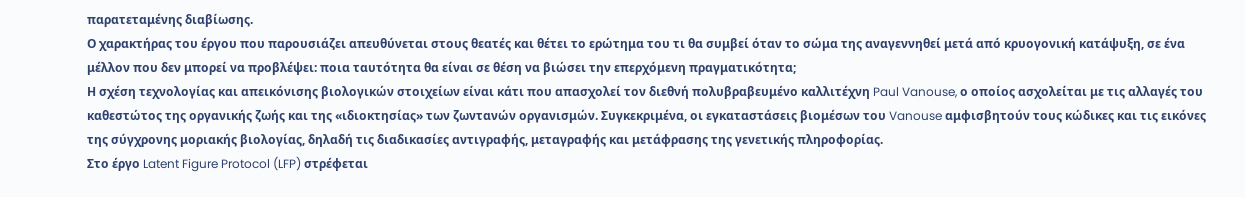παρατεταμένης διαβίωσης.
Ο χαρακτήρας του έργου που παρουσιάζει απευθύνεται στους θεατές και θέτει το ερώτημα του τι θα συμβεί όταν το σώμα της αναγεννηθεί μετά από κρυογονική κατάψυξη, σε ένα μέλλον που δεν μπορεί να προβλέψει: ποια ταυτότητα θα είναι σε θέση να βιώσει την επερχόμενη πραγματικότητα;
Η σχέση τεχνολογίας και απεικόνισης βιολογικών στοιχείων είναι κάτι που απασχολεί τον διεθνή πολυβραβευμένο καλλιτέχνη Paul Vanouse, ο οποίος ασχολείται με τις αλλαγές του καθεστώτος της οργανικής ζωής και της «ιδιοκτησίας» των ζωντανών οργανισμών. Συγκεκριμένα, οι εγκαταστάσεις βιομέσων του Vanouse αμφισβητούν τους κώδικες και τις εικόνες της σύγχρονης μοριακής βιολογίας, δηλαδή τις διαδικασίες αντιγραφής, μεταγραφής και μετάφρασης της γενετικής πληροφορίας.
Στο έργο Latent Figure Protocol (LFP) στρέφεται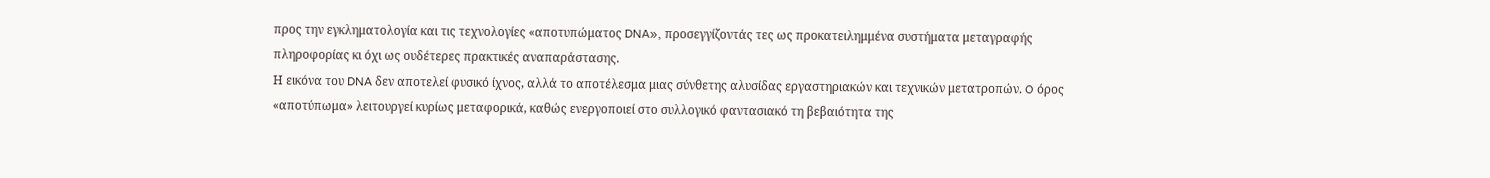προς την εγκληματολογία και τις τεχνολογίες «αποτυπώματος DNA», προσεγγίζοντάς τες ως προκατειλημμένα συστήματα μεταγραφής πληροφορίας κι όχι ως ουδέτερες πρακτικές αναπαράστασης.
Η εικόνα του DNA δεν αποτελεί φυσικό ίχνος, αλλά το αποτέλεσμα μιας σύνθετης αλυσίδας εργαστηριακών και τεχνικών μετατροπών. O όρος «αποτύπωμα» λειτουργεί κυρίως μεταφορικά, καθώς ενεργοποιεί στο συλλογικό φαντασιακό τη βεβαιότητα της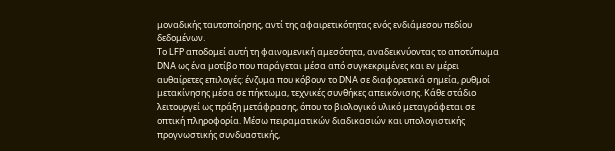μοναδικής ταυτοποίησης, αντί της αφαιρετικότητας ενός ενδιάμεσου πεδίου δεδομένων.
Το LFP αποδομεί αυτή τη φαινομενική αμεσότητα, αναδεικνύοντας το αποτύπωμα DNA ως ένα μοτίβο που παράγεται μέσα από συγκεκριμένες και εν μέρει αυθαίρετες επιλογές: ένζυμα που κόβουν το DNA σε διαφορετικά σημεία, ρυθμοί μετακίνησης μέσα σε πήκτωμα, τεχνικές συνθήκες απεικόνισης. Κάθε στάδιο λειτουργεί ως πράξη μετάφρασης, όπου το βιολογικό υλικό μεταγράφεται σε οπτική πληροφορία. Μέσω πειραματικών διαδικασιών και υπολογιστικής προγνωστικής συνδυαστικής,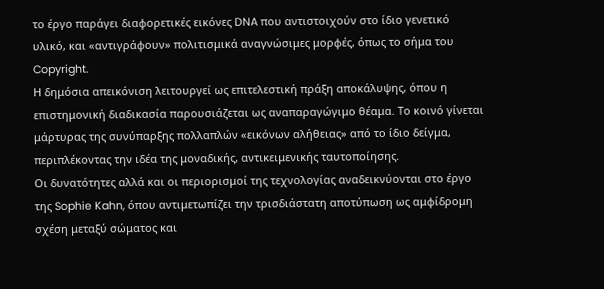το έργο παράγει διαφορετικές εικόνες DNA που αντιστοιχούν στο ίδιο γενετικό υλικό, και «αντιγράφουν» πολιτισμικά αναγνώσιμες μορφές, όπως το σήμα του Copyright.
Η δημόσια απεικόνιση λειτουργεί ως επιτελεστική πράξη αποκάλυψης, όπου η επιστημονική διαδικασία παρουσιάζεται ως αναπαραγώγιμο θέαμα. Το κοινό γίνεται μάρτυρας της συνύπαρξης πολλαπλών «εικόνων αλήθειας» από το ίδιο δείγμα, περιπλέκοντας την ιδέα της μοναδικής, αντικειμενικής ταυτοποίησης.
Οι δυνατότητες αλλά και οι περιορισμοί της τεχνολογίας αναδεικνύονται στο έργο της Sophie Kahn, όπου αντιμετωπίζει την τρισδιάστατη αποτύπωση ως αμφίδρομη σχέση μεταξύ σώματος και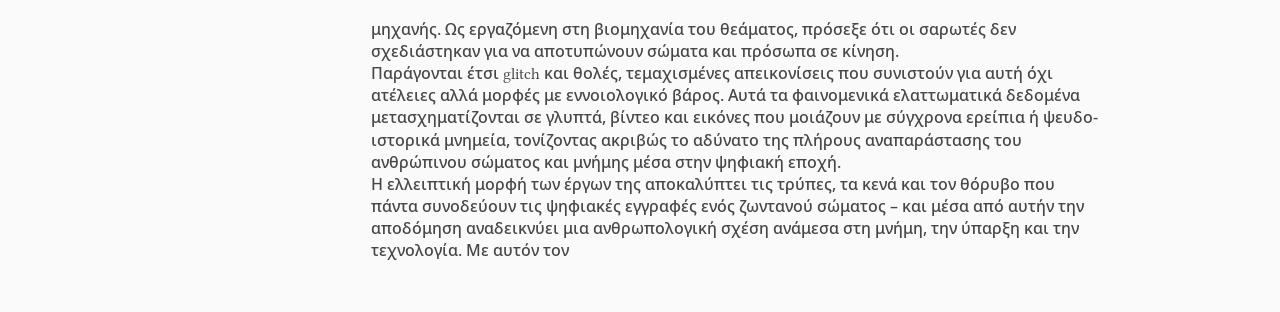μηχανής. Ως εργαζόμενη στη βιομηχανία του θεάματος, πρόσεξε ότι οι σαρωτές δεν σχεδιάστηκαν για να αποτυπώνουν σώματα και πρόσωπα σε κίνηση.
Παράγονται έτσι glitch και θολές, τεμαχισμένες απεικονίσεις που συνιστούν για αυτή όχι ατέλειες αλλά μορφές με εννοιολογικό βάρος. Αυτά τα φαινομενικά ελαττωματικά δεδομένα μετασχηματίζονται σε γλυπτά, βίντεο και εικόνες που μοιάζουν με σύγχρονα ερείπια ή ψευδο-ιστορικά μνημεία, τονίζοντας ακριβώς το αδύνατο της πλήρους αναπαράστασης του ανθρώπινου σώματος και μνήμης μέσα στην ψηφιακή εποχή.
Η ελλειπτική μορφή των έργων της αποκαλύπτει τις τρύπες, τα κενά και τον θόρυβο που πάντα συνοδεύουν τις ψηφιακές εγγραφές ενός ζωντανού σώματος – και μέσα από αυτήν την αποδόμηση αναδεικνύει μια ανθρωπολογική σχέση ανάμεσα στη μνήμη, την ύπαρξη και την τεχνολογία. Με αυτόν τον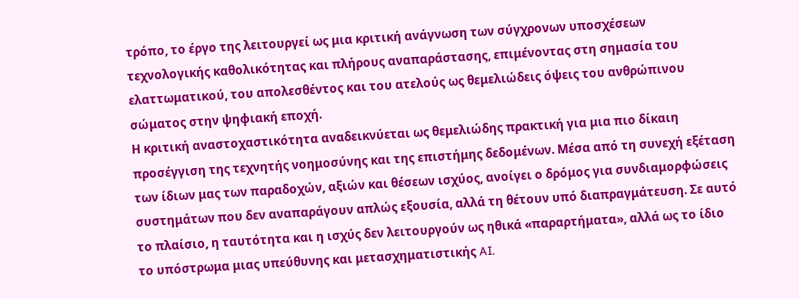τρόπο, το έργο της λειτουργεί ως μια κριτική ανάγνωση των σύγχρονων υποσχέσεων τεχνολογικής καθολικότητας και πλήρους αναπαράστασης, επιμένοντας στη σημασία του ελαττωματικού, του απολεσθέντος και του ατελούς ως θεμελιώδεις όψεις του ανθρώπινου σώματος στην ψηφιακή εποχή.
Η κριτική αναστοχαστικότητα αναδεικνύεται ως θεμελιώδης πρακτική για μια πιο δίκαιη προσέγγιση της τεχνητής νοημοσύνης και της επιστήμης δεδομένων. Μέσα από τη συνεχή εξέταση των ίδιων μας των παραδοχών, αξιών και θέσεων ισχύος, ανοίγει ο δρόμος για συνδιαμορφώσεις συστημάτων που δεν αναπαράγουν απλώς εξουσία, αλλά τη θέτουν υπό διαπραγμάτευση. Σε αυτό το πλαίσιο, η ταυτότητα και η ισχύς δεν λειτουργούν ως ηθικά «παραρτήματα», αλλά ως το ίδιο το υπόστρωμα μιας υπεύθυνης και μετασχηματιστικής AI.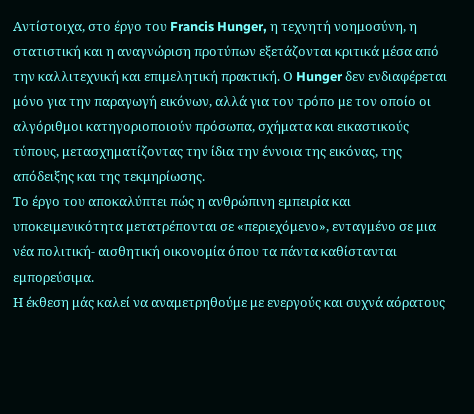Αντίστοιχα, στο έργο του Francis Hunger, η τεχνητή νοημοσύνη, η στατιστική και η αναγνώριση προτύπων εξετάζονται κριτικά μέσα από την καλλιτεχνική και επιμελητική πρακτική. Ο Hunger δεν ενδιαφέρεται μόνο για την παραγωγή εικόνων, αλλά για τον τρόπο με τον οποίο οι αλγόριθμοι κατηγοριοποιούν πρόσωπα, σχήματα και εικαστικούς τύπους, μετασχηματίζοντας την ίδια την έννοια της εικόνας, της απόδειξης και της τεκμηρίωσης.
Το έργο του αποκαλύπτει πώς η ανθρώπινη εμπειρία και υποκειμενικότητα μετατρέπονται σε «περιεχόμενο», ενταγμένο σε μια νέα πολιτική- αισθητική οικονομία όπου τα πάντα καθίστανται εμπορεύσιμα.
Η έκθεση μάς καλεί να αναμετρηθούμε με ενεργούς και συχνά αόρατους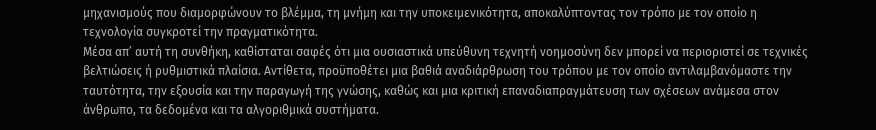μηχανισμούς που διαμορφώνουν το βλέμμα, τη μνήμη και την υποκειμενικότητα, αποκαλύπτοντας τον τρόπο με τον οποίο η τεχνολογία συγκροτεί την πραγματικότητα.
Μέσα απ’ αυτή τη συνθήκη, καθίσταται σαφές ότι μια ουσιαστικά υπεύθυνη τεχνητή νοημοσύνη δεν μπορεί να περιοριστεί σε τεχνικές βελτιώσεις ή ρυθμιστικά πλαίσια. Αντίθετα, προϋποθέτει μια βαθιά αναδιάρθρωση του τρόπου με τον οποίο αντιλαμβανόμαστε την ταυτότητα, την εξουσία και την παραγωγή της γνώσης, καθώς και μια κριτική επαναδιαπραγμάτευση των σχέσεων ανάμεσα στον άνθρωπο, τα δεδομένα και τα αλγοριθμικά συστήματα.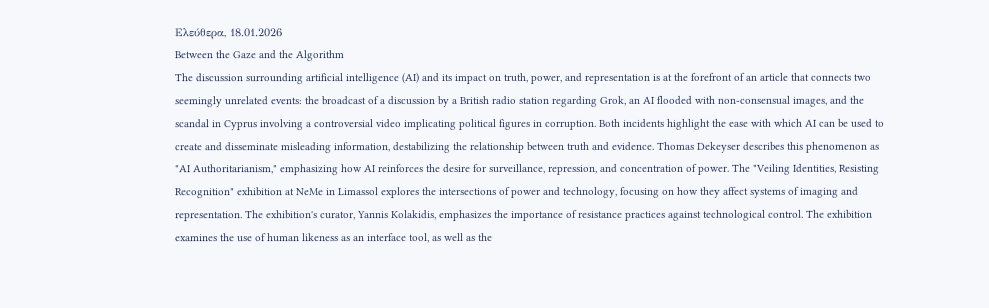Ελεύθερα, 18.01.2026
Between the Gaze and the Algorithm
The discussion surrounding artificial intelligence (AI) and its impact on truth, power, and representation is at the forefront of an article that connects two seemingly unrelated events: the broadcast of a discussion by a British radio station regarding Grok, an AI flooded with non-consensual images, and the scandal in Cyprus involving a controversial video implicating political figures in corruption. Both incidents highlight the ease with which AI can be used to create and disseminate misleading information, destabilizing the relationship between truth and evidence. Thomas Dekeyser describes this phenomenon as "AI Authoritarianism," emphasizing how AI reinforces the desire for surveillance, repression, and concentration of power. The "Veiling Identities, Resisting Recognition" exhibition at NeMe in Limassol explores the intersections of power and technology, focusing on how they affect systems of imaging and representation. The exhibition's curator, Yannis Kolakidis, emphasizes the importance of resistance practices against technological control. The exhibition examines the use of human likeness as an interface tool, as well as the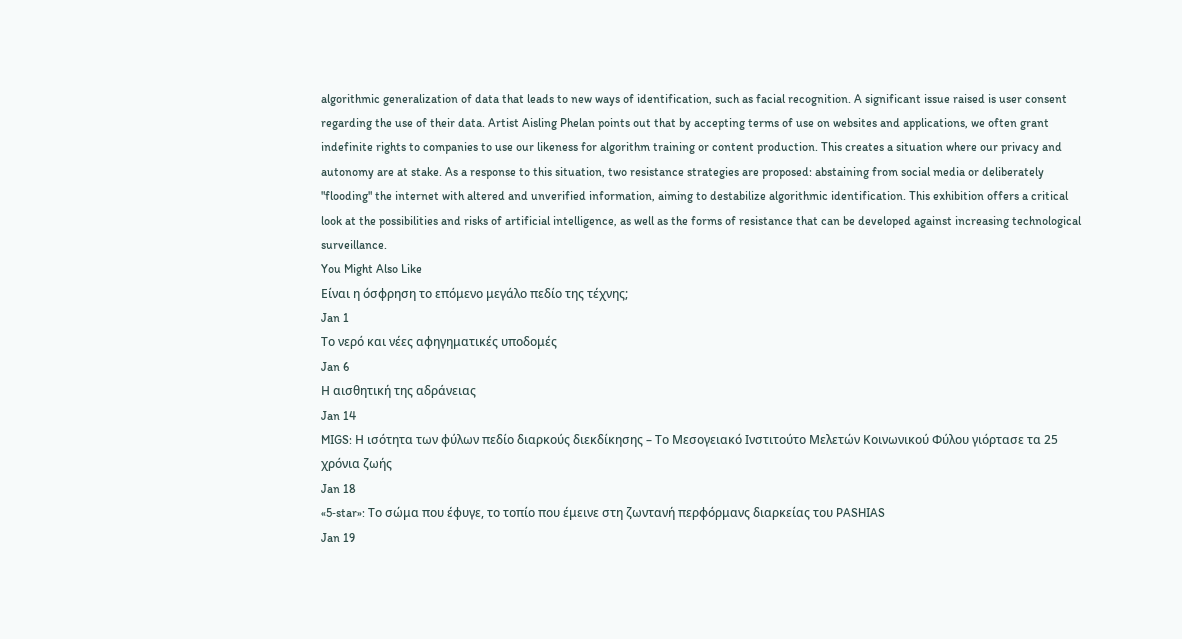algorithmic generalization of data that leads to new ways of identification, such as facial recognition. A significant issue raised is user consent regarding the use of their data. Artist Aisling Phelan points out that by accepting terms of use on websites and applications, we often grant indefinite rights to companies to use our likeness for algorithm training or content production. This creates a situation where our privacy and autonomy are at stake. As a response to this situation, two resistance strategies are proposed: abstaining from social media or deliberately "flooding" the internet with altered and unverified information, aiming to destabilize algorithmic identification. This exhibition offers a critical look at the possibilities and risks of artificial intelligence, as well as the forms of resistance that can be developed against increasing technological surveillance.
You Might Also Like
Είναι η όσφρηση το επόμενο μεγάλο πεδίο της τέχνης;
Jan 1
Το νερό και νέες αφηγηματικές υποδομές
Jan 6
Η αισθητική της αδράνειας
Jan 14
MIGS: Η ισότητα των φύλων πεδίο διαρκούς διεκδίκησης – Το Μεσογειακό Ινστιτούτο Μελετών Κοινωνικού Φύλου γιόρτασε τα 25 χρόνια ζωής
Jan 18
«5‑star»: Το σώμα που έφυγε, το τοπίο που έμεινε στη ζωντανή περφόρμανς διαρκείας του PASHIAS
Jan 19